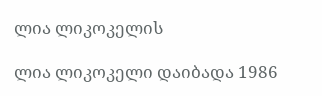ლია ლიკოკელის

ლია ლიკოკელი დაიბადა 1986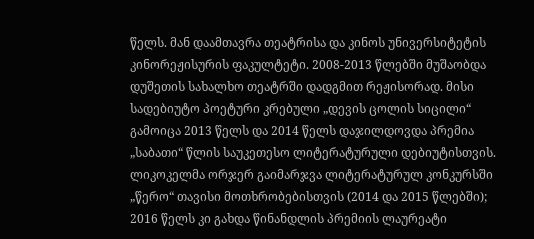წელს. მან დაამთავრა თეატრისა და კინოს უნივერსიტეტის კინორეჟისურის ფაკულტეტი. 2008-2013 წლებში მუშაობდა დუშეთის სახალხო თეატრში დადგმით რეჟისორად. მისი სადებიუტო პოეტური კრებული „დევის ცოლის სიცილი“ გამოიცა 2013 წელს და 2014 წელს დაჯილდოვდა პრემია „საბათი“ წლის საუკეთესო ლიტერატურული დებიუტისთვის. ლიკოკელმა ორჯერ გაიმარჯვა ლიტერატურულ კონკურსში „წერო“ თავისი მოთხრობებისთვის (2014 და 2015 წლებში); 2016 წელს კი გახდა წინანდლის პრემიის ლაურეატი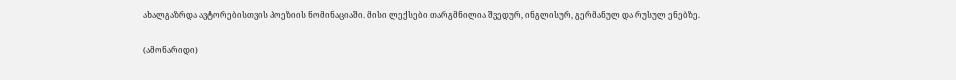ახალგაზრდა ავტორებისთვის პოეზიის ნომინაციაში. მისი ლექსები თარგმნილია შვედურ, ინგლისურ, გერმანულ და რუსულ ენებზე.

(ამონარიდი)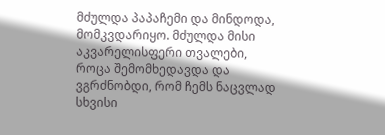მძულდა პაპაჩემი და მინდოდა, მომკვდარიყო. მძულდა მისი აკვარელისფერი თვალები, როცა შემომხედავდა და ვგრძნობდი, რომ ჩემს ნაცვლად სხვისი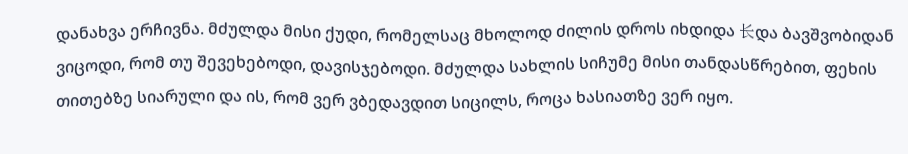დანახვა ერჩივნა. მძულდა მისი ქუდი, რომელსაც მხოლოდ ძილის დროს იხდიდა 长და ბავშვობიდან ვიცოდი, რომ თუ შევეხებოდი, დავისჯებოდი. მძულდა სახლის სიჩუმე მისი თანდასწრებით, ფეხის თითებზე სიარული და ის, რომ ვერ ვბედავდით სიცილს, როცა ხასიათზე ვერ იყო.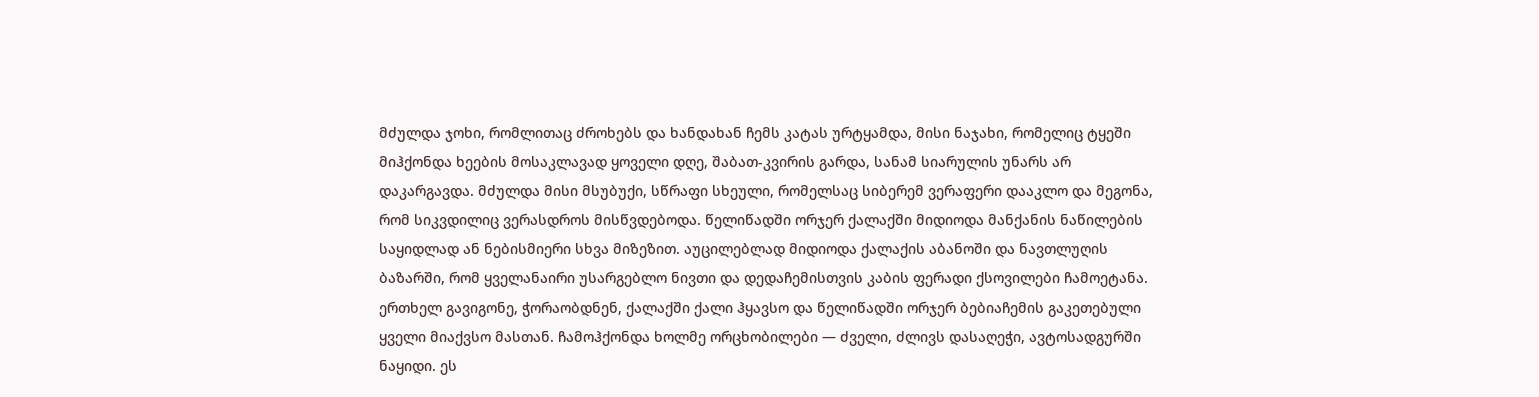მძულდა ჯოხი, რომლითაც ძროხებს და ხანდახან ჩემს კატას ურტყამდა, მისი ნაჯახი, რომელიც ტყეში მიჰქონდა ხეების მოსაკლავად ყოველი დღე, შაბათ-კვირის გარდა, სანამ სიარულის უნარს არ დაკარგავდა. მძულდა მისი მსუბუქი, სწრაფი სხეული, რომელსაც სიბერემ ვერაფერი დააკლო და მეგონა, რომ სიკვდილიც ვერასდროს მისწვდებოდა. წელიწადში ორჯერ ქალაქში მიდიოდა მანქანის ნაწილების საყიდლად ან ნებისმიერი სხვა მიზეზით. აუცილებლად მიდიოდა ქალაქის აბანოში და ნავთლუღის ბაზარში, რომ ყველანაირი უსარგებლო ნივთი და დედაჩემისთვის კაბის ფერადი ქსოვილები ჩამოეტანა. ერთხელ გავიგონე, ჭორაობდნენ, ქალაქში ქალი ჰყავსო და წელიწადში ორჯერ ბებიაჩემის გაკეთებული ყველი მიაქვსო მასთან. ჩამოჰქონდა ხოლმე ორცხობილები — ძველი, ძლივს დასაღეჭი, ავტოსადგურში ნაყიდი. ეს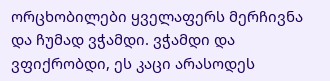ორცხობილები ყველაფერს მერჩივნა და ჩუმად ვჭამდი. ვჭამდი და ვფიქრობდი, ეს კაცი არასოდეს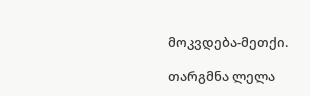მოკვდება-მეთქი.

თარგმნა ლელა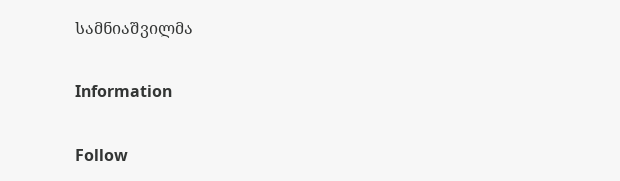სამნიაშვილმა

Information

Follow